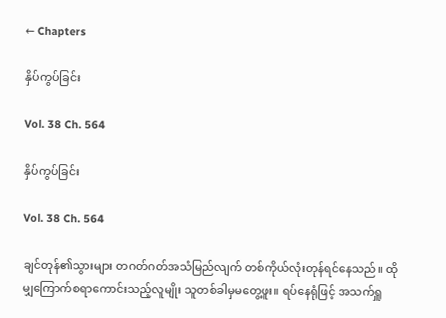← Chapters

နှိပ်ကွပ်ခြင်း

Vol. 38 Ch. 564

နှိပ်ကွပ်ခြင်း

Vol. 38 Ch. 564

ချင်တုန်၏သွားများ တဂတ်ဂတ်အသံမြည်လျက် တစ်ကိုယ်လုံးတုန်ရင်နေသည်။ ထိုမျှကြောက်စရာကောင်းသည့်လူမျိုး သူတစ်ခါမှမတွေ့ဖူး။ ရပ်နေရုံဖြင့် အသက်ရှူ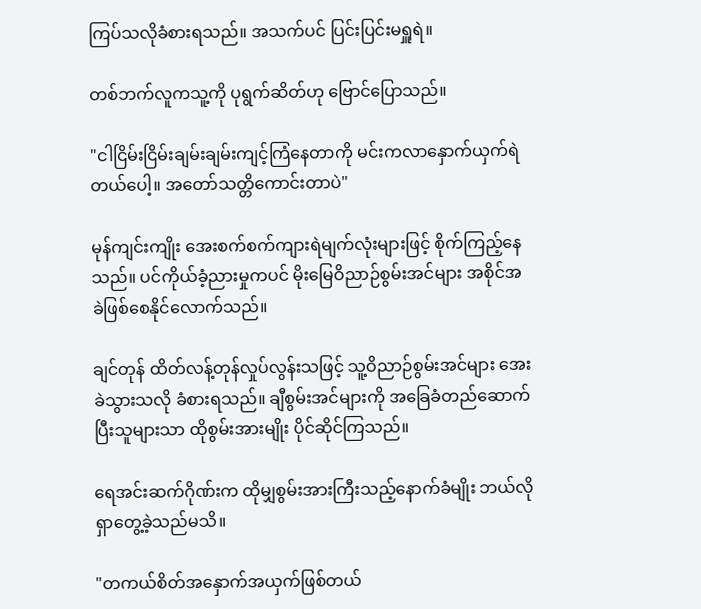ကြပ်သလိုခံစားရသည်။ အသက်ပင် ပြင်းပြင်းမရှူရဲ။

တစ်ဘက်လူကသူ့ကို ပုရွက်ဆိတ်ဟု ဗြောင်ပြောသည်။

"ငါငြိမ်းငြိမ်းချမ်းချမ်းကျင့်ကြံနေတာကို မင်းကလာနှောက်ယှက်ရဲတယ်ပေါ့။ အတော်သတ္တိကောင်းတာပဲ"

မုန်ကျင်းကျိုး အေးစက်စက်ကျားရဲမျက်လုံးများဖြင့် စိုက်ကြည့်နေသည်။ ပင်ကိုယ်ခံ့ညားမှုကပင် မိုးမြေဝိညာဉ်စွမ်းအင်များ အစိုင်အခဲဖြစ်စေနိုင်လောက်သည်။

ချင်တုန် ထိတ်လန့်တုန်လှုပ်လွန်းသဖြင့် သူ့ဝိညာဉ်စွမ်းအင်များ အေးခဲသွားသလို ခံစားရသည်။ ချီစွမ်းအင်များကို အခြေခံတည်ဆောက်ပြီးသူများသာ ထိုစွမ်းအားမျိုး ပိုင်ဆိုင်ကြသည်။

ရေအင်းဆက်ဂိုဏ်းက ထိုမျှစွမ်းအားကြီးသည့်နောက်ခံမျိုး ဘယ်လိုရှာတွေ့ခဲ့သည်မသိ။

"တကယ်စိတ်အနှောက်အယှက်ဖြစ်တယ်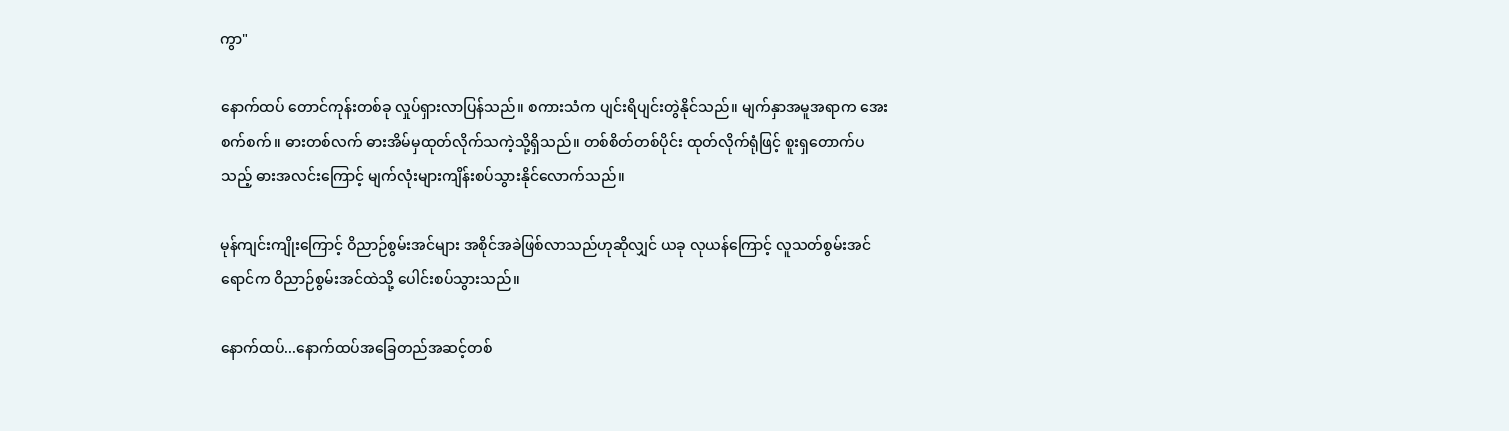ကွာ"

နောက်ထပ် တောင်ကုန်းတစ်ခု လှုပ်ရှားလာပြန်သည်။ စကားသံက ပျင်းရိပျင်းတွဲနိုင်သည်။ မျက်နှာအမူအရာက အေးစက်စက်။ ဓားတစ်လက် ဓားအိမ်မှထုတ်လိုက်သကဲ့သို့ရှိသည်။ တစ်စိတ်တစ်ပိုင်း ထုတ်လိုက်ရုံဖြင့် စူးရှတောက်ပသည့် ဓားအလင်းကြောင့် မျက်လုံးများကျိန်းစပ်သွားနိုင်လောက်သည်။

မုန်ကျင်းကျိုးကြောင့် ဝိညာဉ်စွမ်းအင်များ အစိုင်အခဲဖြစ်လာသည်ဟုဆိုလျှင် ယခု လုယန်ကြောင့် လူသတ်စွမ်းအင်ရောင်က ဝိညာဉ်စွမ်းအင်ထဲသို့ ပေါင်းစပ်သွားသည်။

နောက်ထပ်...နောက်ထပ်အခြေတည်အဆင့်တစ်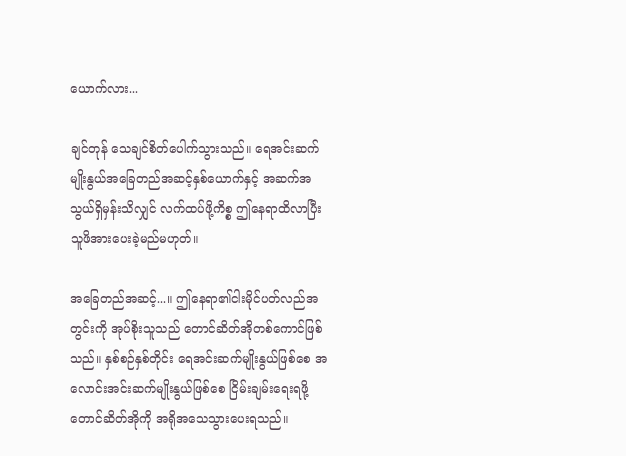ယောက်လား...

ချင်တုန် သေချင်စိတ်ပေါက်သွားသည်။ ရေအင်းဆက်မျိုးနွယ်အခြေတည်အဆင့်နှစ်ယောက်နှင့် အဆက်အသွယ်ရှိမှန်းသိလျှင် လက်ထပ်ဖို့ကိစ္စ ဤနေရာထိလာပြီး သူဖိအားပေးခဲ့မည်မဟုတ်။

အခြေတည်အဆင့်...။ ဤနေရာ၏ငါးမိုင်ပတ်လည်အတွင်းကို အုပ်စိုးသူသည် တောင်ဆိတ်အိုတစ်ကောင်ဖြစ်သည်။ နှစ်စဉ်နှစ်တိုင်း ရေအင်းဆက်မျိုးနွယ်ဖြစ်စေ အလောင်းအင်းဆက်မျိုးနွယ်ဖြစ်စေ ငြိမ်းချမ်းရေးရဖို့ တောင်ဆိတ်အိုကို အရိုအသေသွားပေးရသည်။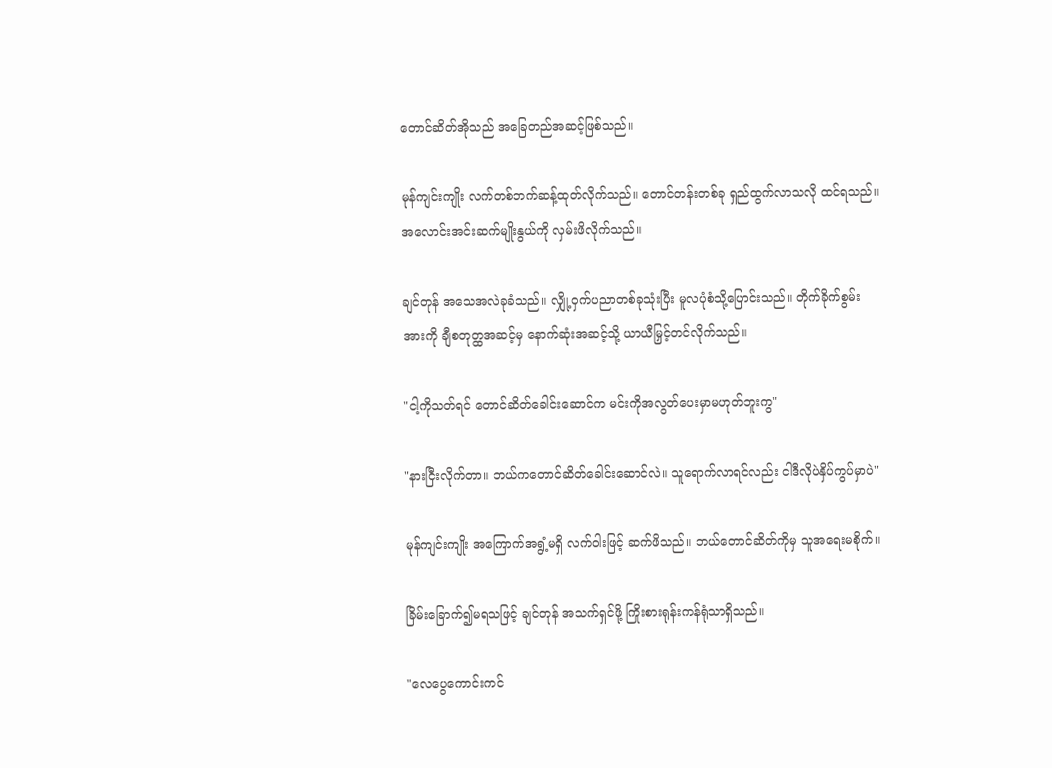တောင်ဆိတ်အိုသည် အခြေတည်အဆင့်ဖြစ်သည်။

မုန်ကျင်းကျိုး လက်တစ်ဘက်ဆန့်ထုတ်လိုက်သည်။ တောင်တန်းတစ်ခု ရှည်ထွက်လာသလို ထင်ရသည်။ အလောင်းအင်းဆက်မျိုးနွယ်ကို လှမ်းဖိလိုက်သည်။

ချင်တုန် အသေအလဲခုခံသည်။ လျှို့ဝှက်ပညာတစ်ခုသုံးပြီး မူလပုံစံသို့ပြောင်းသည်။ တိုက်ခိုက်စွမ်းအားကို ချီစတုတ္ထအဆင့်မှ နောက်ဆုံးအဆင့်သို့ ယာယီမြှင့်တင်လိုက်သည်။

"ငါ့ကိုသတ်ရင် တောင်ဆိတ်ခေါင်းဆောင်က မင်းကိုအလွတ်ပေးမှာမဟုတ်ဘူးကွ"

"နားငြီးလိုက်တာ။ ဘယ်ကတောင်ဆိတ်ခေါင်းဆောင်လဲ။ သူရောက်လာရင်လည်း ငါဒီလိုပဲနှိပ်ကွပ်မှာပဲ"

မုန်ကျင်းကျိုး အကြောက်အရွံ့မရှိ လက်ဝါးဖြင့် ဆက်ဖိသည်။ ဘယ်တောင်ဆိတ်ကိုမှ သူအရေးမစိုက်။

ခြိမ်းခြောက်၍မရသဖြင့် ချင်တုန် အသက်ရှင်ဖို့ ကြိုးစားရုန်းကန်ရုံသာရှိသည်။

"လေပွေကောင်းကင်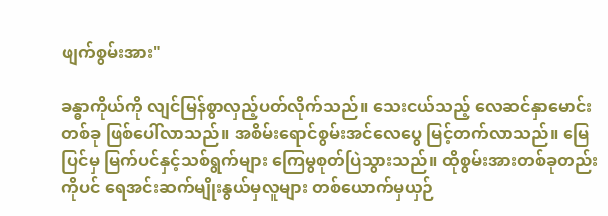ဖျက်စွမ်းအား"

ခန္ဓာကိုယ်ကို လျင်မြန်စွာလှည့်ပတ်လိုက်သည်။ သေးငယ်သည့် လေဆင်နှာမောင်းတစ်ခု ဖြစ်ပေါ်လာသည်။ အစိမ်းရောင်စွမ်းအင်လေပွေ မြင့်တက်လာသည်။ မြေပြင်မှ မြက်ပင်နှင့်သစ်ရွက်များ ကြေမွစုတ်ပြဲသွားသည်။ ထိုစွမ်းအားတစ်ခုတည်းကိုပင် ရေအင်းဆက်မျိုးနွယ်မှလူများ တစ်ယောက်မှယှဉ်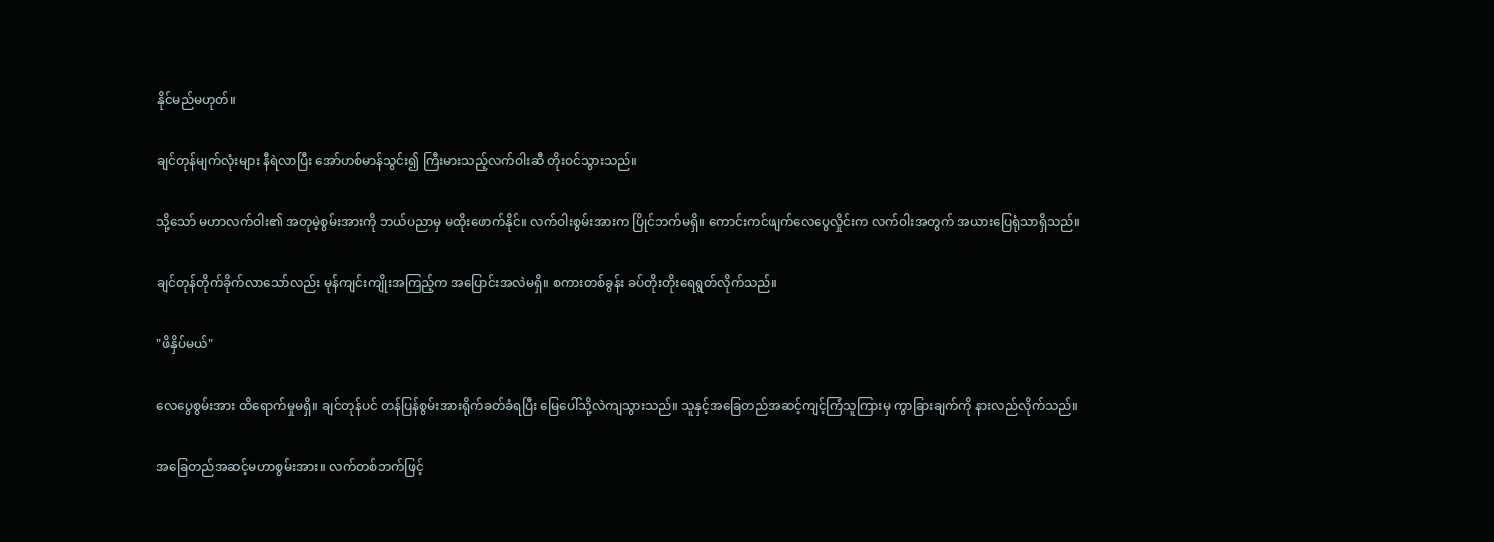နိုင်မည်မဟုတ်။

ချင်တုန်မျက်လုံးများ နီရဲလာပြီး အော်ဟစ်မာန်သွင်း၍ ကြီးမားသည့်လက်ဝါးဆီ တိုးဝင်သွားသည်။

သို့သော် မဟာလက်ဝါး၏ အတုမဲ့စွမ်းအားကို ဘယ်ပညာမှ မထိုးဖောက်နိုင်။ လက်ဝါးစွမ်းအားက ပြိုင်ဘက်မရှိ။ ကောင်းကင်ဖျက်လေပွေလှိုင်းက လက်ဝါးအတွက် အယားပြေရုံသာရှိသည်။

ချင်တုန်တိုက်ခိုက်လာသော်လည်း မုန်ကျင်းကျိုးအကြည့်က အပြောင်းအလဲမရှိ။ စကားတစ်ခွန်း ခပ်တိုးတိုးရေရွတ်လိုက်သည်။

"ဖိနှိပ်မယ်"

လေပွေစွမ်းအား ထိရောက်မှုမရှိ။ ချင်တုန်ပင် တန်ပြန်စွမ်းအားရိုက်ခတ်ခံရပြီး မြေပေါ်သို့လဲကျသွားသည်။ သူနှင့်အခြေတည်အဆင့်ကျင့်ကြံသူကြားမှ ကွာခြားချက်ကို နားလည်လိုက်သည်။

အခြေတည်အဆင့်မဟာစွမ်းအား။ လက်တစ်ဘက်ဖြင့်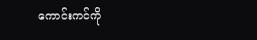ကောင်းကင်ကို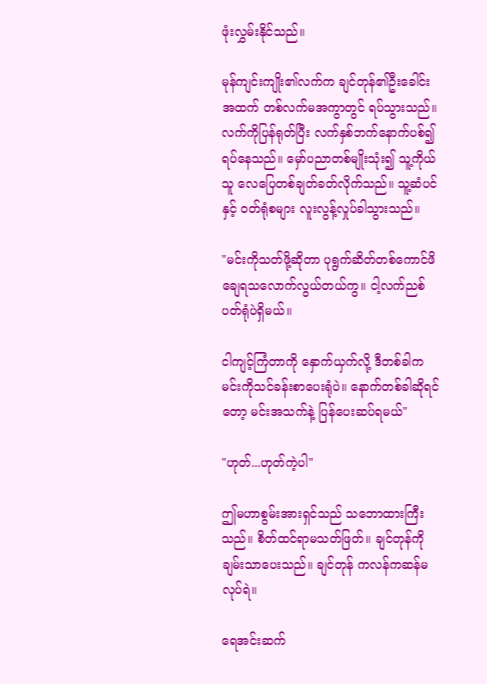ဖုံးလွှမ်းနိုင်သည်။

မုန်ကျင်းကျိုး၏လက်က ချင်တုန်၏ဦးခေါင်းအထက် တစ်လက်မအကွာတွင် ရပ်သွားသည်။ လက်ကိုပြန်ရုတ်ပြီး လက်နှစ်ဘက်နောက်ပစ်၍ ရပ်နေသည်။ မှော်ပညာတစ်မျိုးသုံး၍ သူ့ကိုယ်သူ လေပြေတစ်ချတ်ခတ်လိုက်သည်။ သူ့ဆံပင်နှင့် ဝတ်ရုံစများ လူးလွန့်လှုပ်ခါသွားသည်။

"မင်းကိုသတ်ဖို့ဆိုတာ ပုရွက်ဆိတ်တစ်ကောင်ဖိချေရသလောက်လွယ်တယ်ကွ။ ငါ့လက်ညစ်ပတ်ရုံပဲရှိမယ်။

ငါကျင့်ကြံတာကို နှောက်ယှက်လို့ ဒီတစ်ခါက မင်းကိုသင်ခန်းစာပေးရုံပဲ။ နောက်တစ်ခါဆိုရင်တော့ မင်းအသက်နဲ့ ပြန်ပေးဆပ်ရမယ်"

"ဟုတ်...ဟုတ်ကဲ့ပါ"

ဤမဟာစွမ်းအားရှင်သည် သဘောထားကြီးသည်။ စိတ်ထင်ရာမသတ်ဖြတ်။ ချင်တုန်ကို ချမ်းသာပေးသည်။ ချင်တုန် ကလန်ကဆန်မလုပ်ရဲ။

ရေအင်းဆက်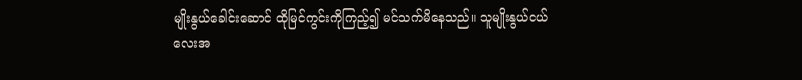မျိုးနွယ်ခေါင်းဆောင် ထိုမြင်ကွင်းကိုကြည့်၍ မင်သက်မိနေသည်။ သူမျိုးနွယ်ငယ်လေးအ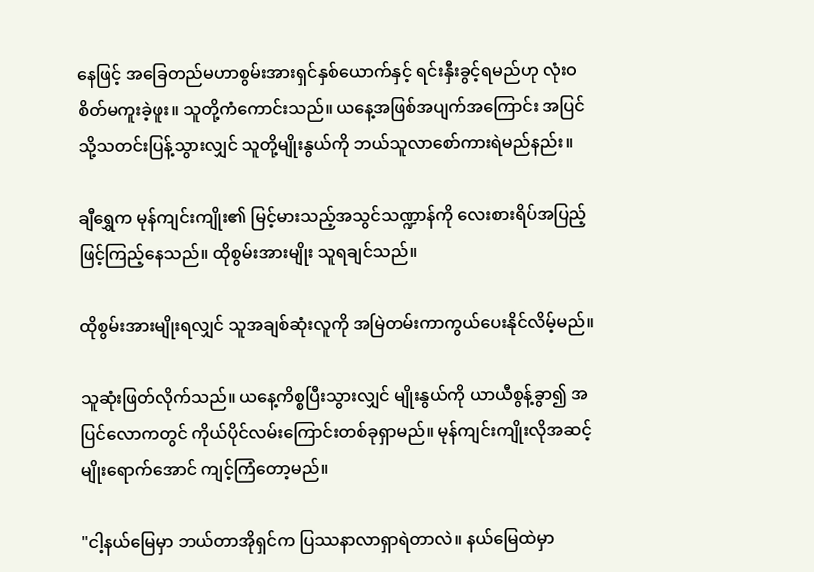နေဖြင့် အခြေတည်မဟာစွမ်းအားရှင်နှစ်ယောက်နှင့် ရင်းနှီးခွင့်ရမည်ဟု လုံးဝစိတ်မကူးခဲ့ဖူး။ သူတို့ကံကောင်းသည်။ ယနေ့အဖြစ်အပျက်အကြောင်း အပြင်သို့သတင်းပြန့်သွားလျှင် သူတို့မျိုးနွယ်ကို ဘယ်သူလာစော်ကားရဲမည်နည်း။

ချီရွှေက မုန်ကျင်းကျိုး၏ မြင့်မားသည့်အသွင်သဏ္ဍာန်ကို လေးစားရိပ်အပြည့်ဖြင့်ကြည့်နေသည်။ ထိုစွမ်းအားမျိုး သူရချင်သည်။

ထိုစွမ်းအားမျိုးရလျှင် သူအချစ်ဆုံးလူကို အမြဲတမ်းကာကွယ်ပေးနိုင်လိမ့်မည်။

သူဆုံးဖြတ်လိုက်သည်။ ယနေ့ကိစ္စပြီးသွားလျှင် မျိုးနွယ်ကို ယာယီစွန့်ခွာ၍ အပြင်လောကတွင် ကိုယ်ပိုင်လမ်းကြောင်းတစ်ခုရှာမည်။ မုန်ကျင်းကျိုးလိုအဆင့်မျိုးရောက်အောင် ကျင့်ကြံတော့မည်။

"ငါ့နယ်မြေမှာ ဘယ်တာအိုရှင်က ပြဿနာလာရှာရဲတာလဲ။ နယ်မြေထဲမှာ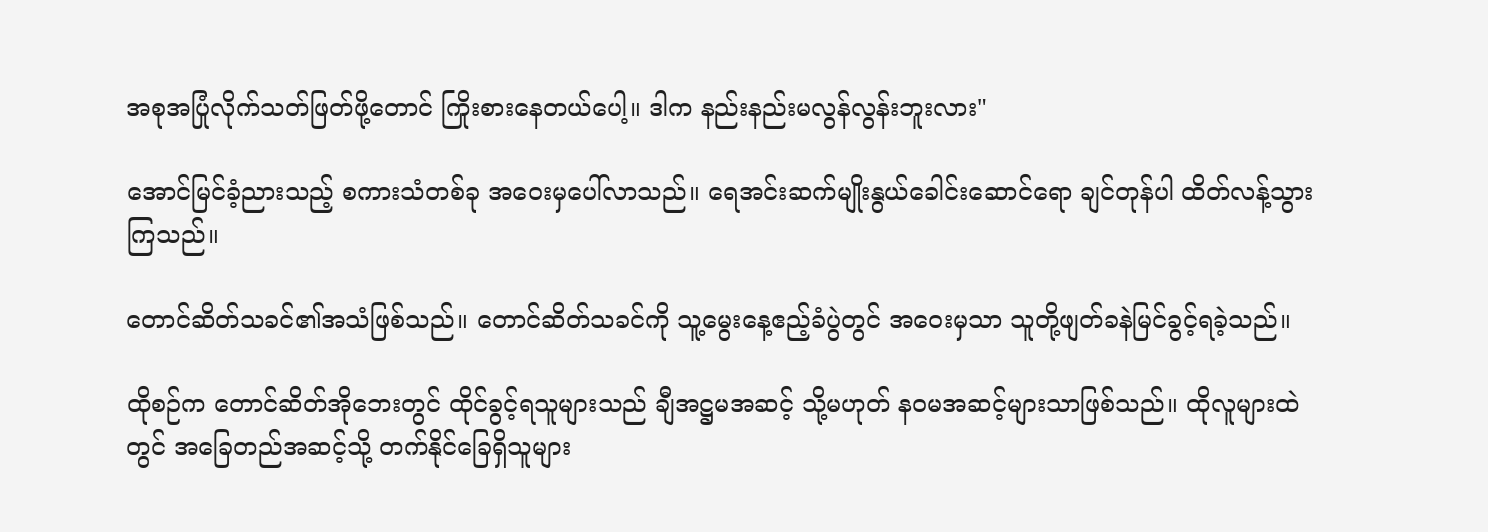အစုအပြုံလိုက်သတ်ဖြတ်ဖို့တောင် ကြိုးစားနေတယ်ပေါ့။ ဒါက နည်းနည်းမလွန်လွန်းဘူးလား"

အောင်မြင်ခံ့ညားသည့် စကားသံတစ်ခု အဝေးမှပေါ်လာသည်။ ရေအင်းဆက်မျိုးနွယ်ခေါင်းဆောင်ရော ချင်တုန်ပါ ထိတ်လန့်သွားကြသည်။

တောင်ဆိတ်သခင်၏အသံဖြစ်သည်။ တောင်ဆိတ်သခင်ကို သူ့မွေးနေ့ဧည့်ခံပွဲတွင် အဝေးမှသာ သူတို့ဖျတ်ခနဲမြင်ခွင့်ရခဲ့သည်။

ထိုစဉ်က တောင်ဆိတ်အိုဘေးတွင် ထိုင်ခွင့်ရသူများသည် ချီအဋ္ဌမအဆင့် သို့မဟုတ် နဝမအဆင့်များသာဖြစ်သည်။ ထိုလူများထဲတွင် အခြေတည်အဆင့်သို့ တက်နိုင်ခြေရှိသူများ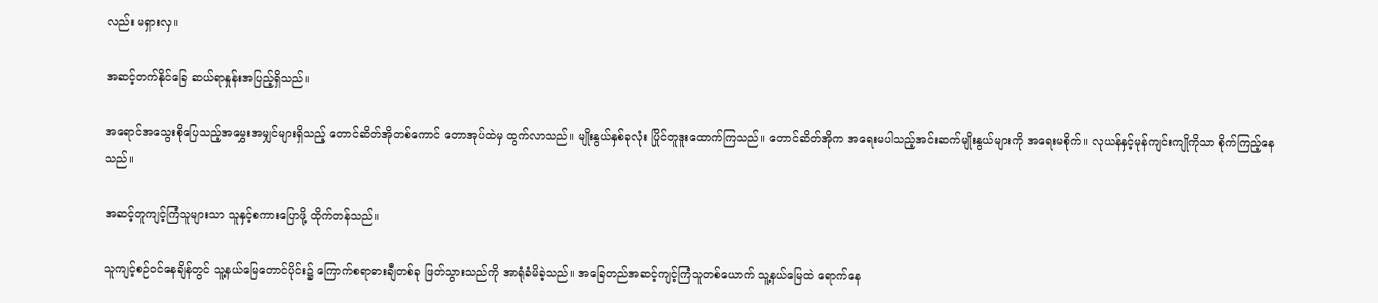လည်း မရှားလှ။

အဆင့်တက်နိုင်ခြေ ဆယ်ရာနှုန်းအပြည့်ရှိသည်။

အရောင်အသွေးစိုပြေသည့်အမွှေးအမျှင်များရှိသည့် တောင်ဆိတ်အိုတစ်ကောင် တောအုပ်ထဲမှ ထွက်လာသည်။ မျိုးနွယ်နှစ်ခုလုံး ပြိုင်တူဒူးထောက်ကြသည်။ တောင်ဆိတ်အိုက အရေးမပါသည့်အင်းဆက်မျိုးနွယ်များကို အရေးမစိုက်။ လုယန်နှင့်မုန်ကျင်းကျိုကိုသာ စိုက်ကြည့်နေသည်။

အဆင့်တူကျင့်ကြံသူများသာ သူနှင့်စကားပြောဖို့ ထိုက်တန်သည်။

သူကျင့်စဉ်ဝင်နေချိန်တွင် သူ့နယ်မြေတောင်ပိုင်း၌ ကြောက်စရာဓားချီတစ်ခု ဖြတ်သွားသည်ကို အာရုံခံမိခဲ့သည်။ အခြေတည်အဆင့်ကျင့်ကြံသူတစ်ယောက် သူ့နယ်မြေထဲ ရောက်နေ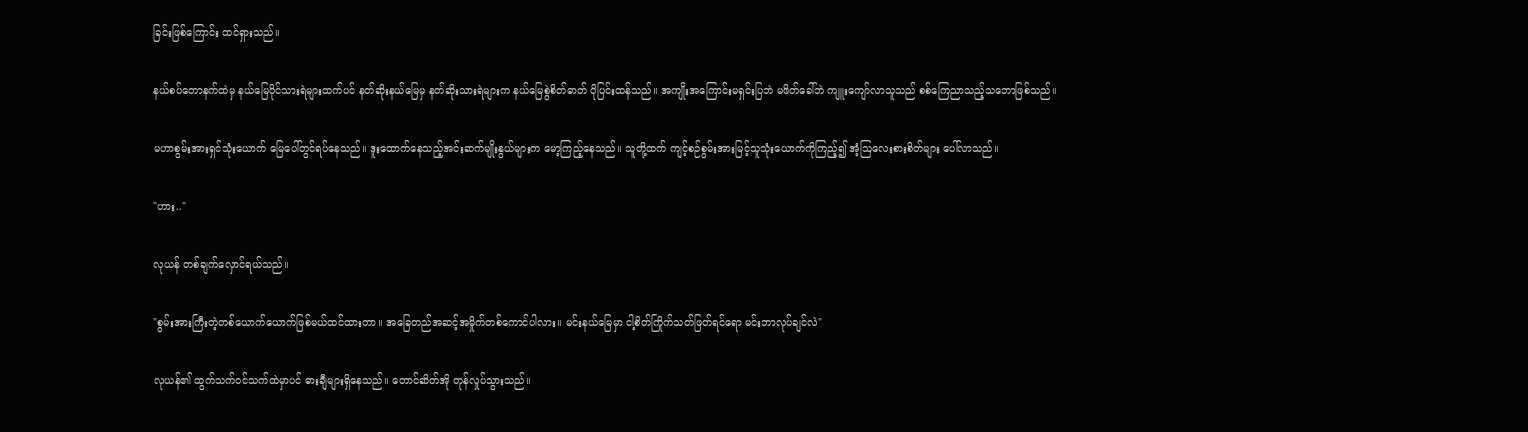ခြင်းဖြစ်ကြောင်း ထင်ရှားသည်။

နယ်စပ်တောနက်ထဲမှ နယ်မြေပိုင်သားရဲများထက်ပင် နတ်ဆိုးနယ်မြေမှ နတ်ဆိုးသားရဲများက နယ်မြေစွဲစိတ်ဓာတ် ပိုပြင်းထန်သည်။ အကျိုးအကြောင်းမရှင်းပြဘဲ မဖိတ်ခေါ်ဘဲ ကျူးကျော်လာသူသည် စစ်ကြေညာသည့်သဘောဖြစ်သည်။

မဟာစွမ်းအားရှင်သုံးယောက် မြေပေါ်တွင်ရပ်နေသည်။ ဒူးထောက်နေသည့်အင်းဆက်မျိုးနွယ်များက မော့ကြည့်နေသည်။ သူတို့ထက် ကျင့်စဉ်စွမ်းအားမြင့်သူသုံးယောက်ကိုကြည့်၍ အံ့ဩလေးစားစိတ်များ ပေါ်လာသည်။

"ဟား.."

လုယန် တစ်ချက်လှောင်ရယ်သည်။

"စွမ်းအားကြီးတဲ့တစ်ယောက်ယောက်ဖြစ်မယ်ထင်ထားတာ။ အခြေတည်အဆင့်အမှိုက်တစ်ကောင်ပါလား။ မင်းနယ်မြေမှာ ငါ့စိတ်ကြိုက်သတ်ဖြတ်ရင်ရော မင်းဘာလုပ်ချင်လဲ"

လုယန်၏ ထွက်သက်ဝင်သက်ထဲမှာပင် ဓားချီများရှိနေသည်။ တောင်ဆိတ်အို တုန်လှုပ်သွားသည်။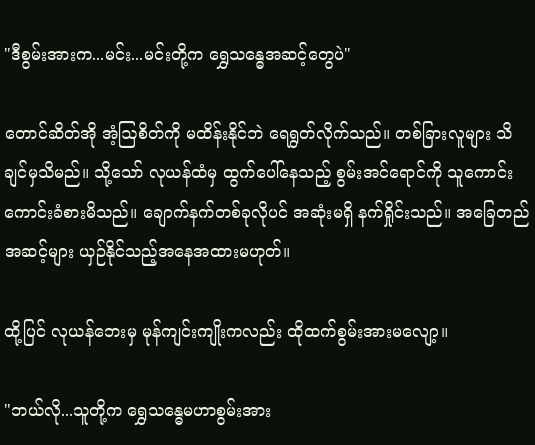"ဒီစွမ်းအားက...မင်း...မင်းတို့က ရွှေသန္ဓေအဆင့်တွေပဲ"

တောင်ဆိတ်အို အံ့ဩစိတ်ကို မထိန်းနိုင်ဘဲ ရေရွတ်လိုက်သည်။ တစ်ခြားလူများ သိချင်မှသိမည်။ သို့သော် လုယန်ထံမှ ထွက်ပေါ်နေသည့် စွမ်းအင်ရောင်ကို သူကောင်းကောင်းခံစားမိသည်။ ချောက်နက်တစ်ခုလိုပင် အဆုံးမရှိ နက်ရှိုင်းသည်။ အခြေတည်အဆင့်များ ယှဉ်နိုင်သည့်အနေအထားမဟုတ်။

ထို့ပြင် လုယန်ဘေးမှ မုန်ကျင်းကျိုးကလည်း ထိုထက်စွမ်းအားမလျော့။

"ဘယ်လို...သူတို့က ရွှေသန္ဓေမဟာစွမ်းအား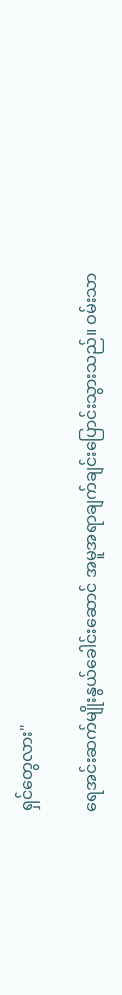ရှင်တွေလား"

ရေအင်းဆက်မျိုးနွယ်ခေါင်းဆောင် အမူအရာချက်ချင်းပြောင်းသွားသည်။ ဝမ်းသာ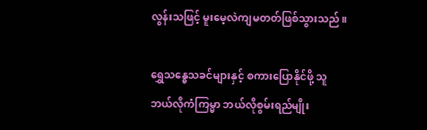လွန်းသဖြင့် မူးမေ့လဲကျမတတ်ဖြစ်သွားသည်။

ရွှေသန္ဓေသခင်များနှင့် စကားပြောနိုင်ဖို့ သူဘယ်လိုကံကြမ္မာ ဘယ်လိုစွမ်းရည်မျိုး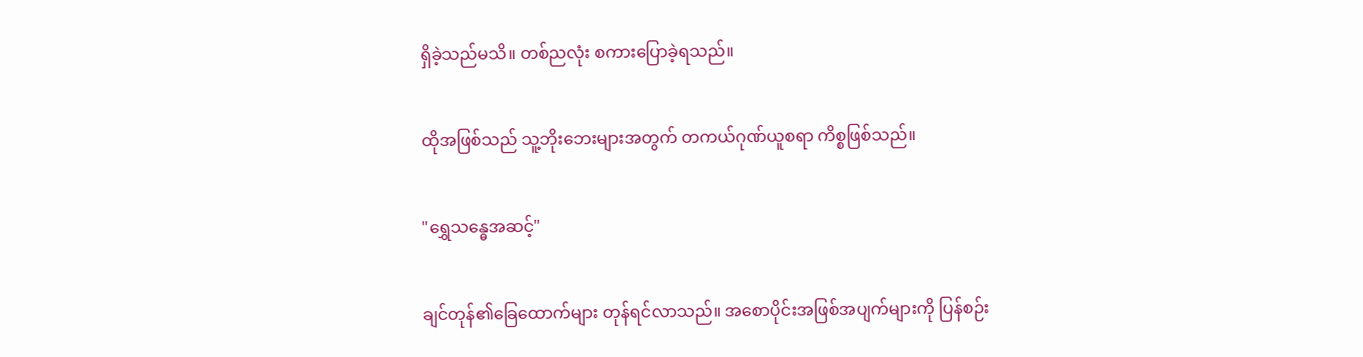ရှိခဲ့သည်မသိ။ တစ်ညလုံး စကားပြောခဲ့ရသည်။

ထိုအဖြစ်သည် သူ့ဘိုးဘေးများအတွက် တကယ်ဂုဏ်ယူစရာ ကိစ္စဖြစ်သည်။

"ရွှေသန္ဓေအဆင့်"

ချင်တုန်၏ခြေထောက်များ တုန်ရင်လာသည်။ အစောပိုင်းအဖြစ်အပျက်များကို ပြန်စဉ်း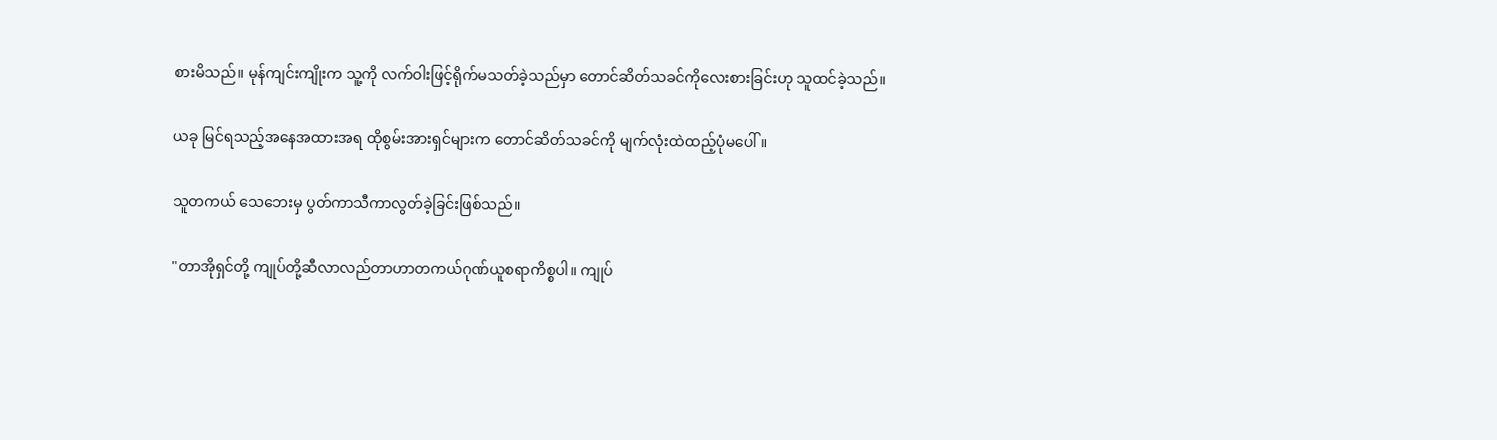စားမိသည်။ မုန်ကျင်းကျိုးက သူ့ကို လက်ဝါးဖြင့်ရိုက်မသတ်ခဲ့သည်မှာ တောင်ဆိတ်သခင်ကိုလေးစားခြင်းဟု သူထင်ခဲ့သည်။

ယခု မြင်ရသည့်အနေအထားအရ ထိုစွမ်းအားရှင်များက တောင်ဆိတ်သခင်ကို မျက်လုံးထဲထည့်ပုံမပေါ်။

သူတကယ် သေဘေးမှ ပွတ်ကာသီကာလွတ်ခဲ့ခြင်းဖြစ်သည်။

"တာအိုရှင်တို့ ကျုပ်တို့ဆီလာလည်တာဟာတကယ်ဂုဏ်ယူစရာကိစ္စပါ။ ကျုပ်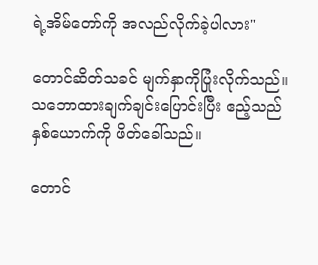ရဲ့အိမ်တော်ကို အလည်လိုက်ခဲ့ပါလား"

တောင်ဆိတ်သခင် မျက်နှာကိုပြုံးလိုက်သည်။ သဘောထားချက်ချင်းပြောင်းပြီး ဧည့်သည်နှစ်ယောက်ကို ဖိတ်ခေါ်သည်။

တောင်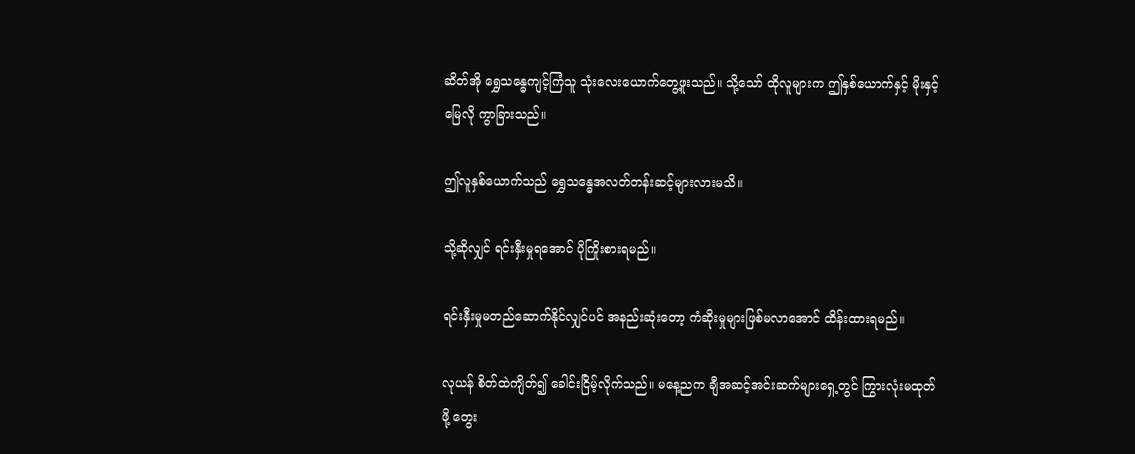ဆိတ်အို ရွှေသန္ဓေကျင့်ကြံသူ သုံးလေးယောက်တွေ့ဖူးသည်။ သို့သော် ထိုလူများက ဤနှစ်ယောက်နှင့် မိုးနှင့်မြေလို ကွာခြားသည်။

ဤလူနှစ်ယောက်သည် ရွှေသန္ဓေအလတ်တန်းဆင့်များလားမသိ။

သို့ဆိုလျှင် ရင်းနှီးမှုရအောင် ပိုကြိုးစားရမည်။

ရင်းနှီးမှုမတည်ဆောက်နိုင်လျှင်ပင် အနည်းဆုံးတော့ ကံဆိုးမှုများဖြစ်မလာအောင် ထိန်းထားရမည်။

လုယန် စိတ်ထဲကျိတ်၍ ခေါင်းငြိမ့်လိုက်သည်။ မနေ့ညက ချီအဆင့်အင်းဆက်များရှေ့တွင် ကြွားလုံးမထုတ်ဖို့ တွေး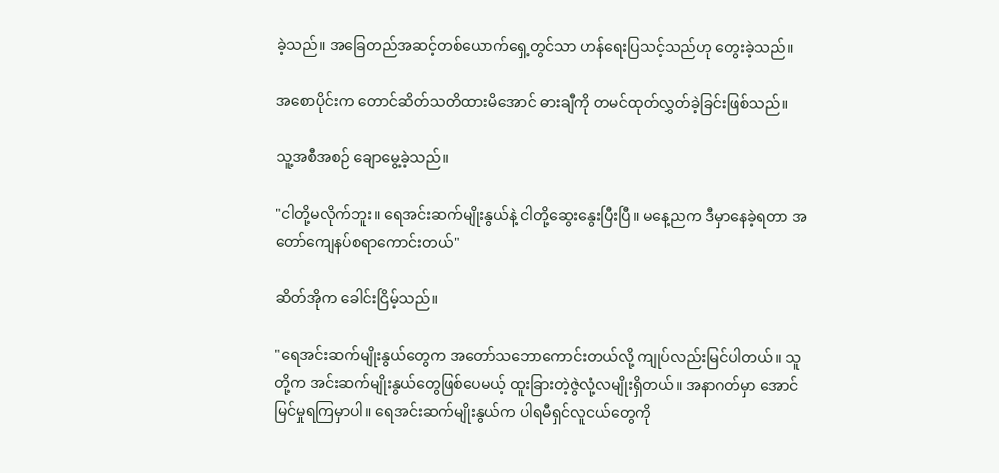ခဲ့သည်။ အခြေတည်အဆင့်တစ်ယောက်ရှေ့တွင်သာ ဟန်ရေးပြသင့်သည်ဟု တွေးခဲ့သည်။

အစောပိုင်းက တောင်ဆိတ်သတိထားမိအောင် ဓားချီကို တမင်ထုတ်လွှတ်ခဲ့ခြင်းဖြစ်သည်။

သူ့အစီအစဉ် ချောမွေ့ခဲ့သည်။

"ငါတို့မလိုက်ဘူး။ ရေအင်းဆက်မျိုးနွယ်နဲ့ ငါတို့ဆွေးနွေးပြီးပြီ။ မနေ့ညက ဒီမှာနေခဲ့ရတာ အတော်ကျေနပ်စရာကောင်းတယ်"

ဆိတ်အိုက ခေါင်းငြိမ့်သည်။

"ရေအင်းဆက်မျိုးနွယ်တွေက အတော်သဘောကောင်းတယ်လို့ ကျုပ်လည်းမြင်ပါတယ်။ သူတို့က အင်းဆက်မျိုးနွယ်တွေဖြစ်ပေမယ့် ထူးခြားတဲ့ဇွဲလုံ့လမျိုးရှိတယ်။ အနာဂတ်မှာ အောင်မြင်မှုရကြမှာပါ။ ရေအင်းဆက်မျိုးနွယ်က ပါရမီရှင်လူငယ်တွေကို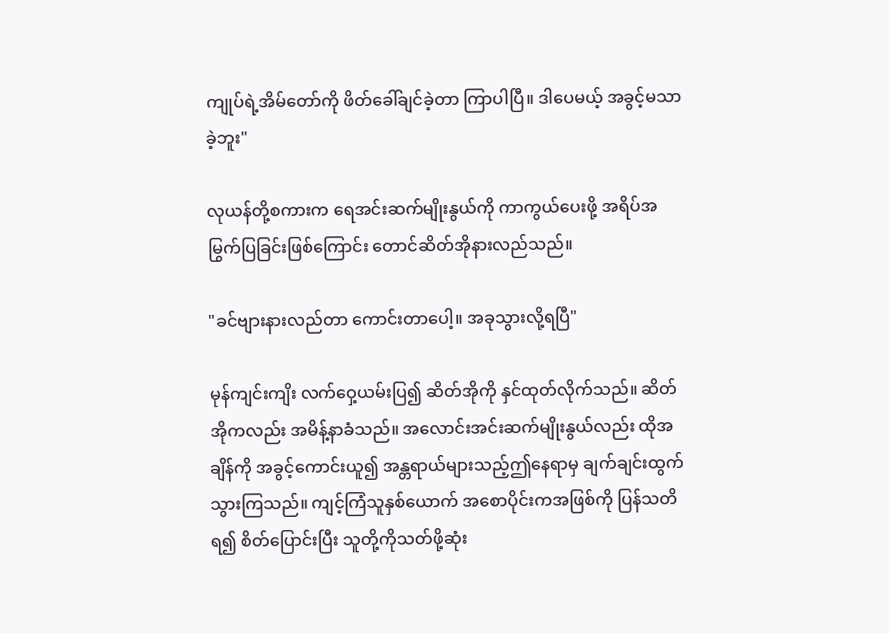ကျုပ်ရဲ့အိမ်တော်ကို ဖိတ်ခေါ်ချင်ခဲ့တာ ကြာပါပြီ။ ဒါပေမယ့် အခွင့်မသာခဲ့ဘူး"

လုယန်တို့စကားက ရေအင်းဆက်မျိုးနွယ်ကို ကာကွယ်ပေးဖို့ အရိပ်အမြွက်ပြခြင်းဖြစ်ကြောင်း တောင်ဆိတ်အိုနားလည်သည်။

"ခင်ဗျားနားလည်တာ ကောင်းတာပေါ့။ အခုသွားလို့ရပြီ"

မုန်ကျင်းကျိး လက်ဝှေ့ယမ်းပြ၍ ဆိတ်အိုကို နှင်ထုတ်လိုက်သည်။ ဆိတ်အိုကလည်း အမိန့်နာခံသည်။ အလောင်းအင်းဆက်မျိုးနွယ်လည်း ထိုအချိန်ကို အခွင့်ကောင်းယူ၍ အန္တရာယ်များသည့်ဤနေရာမှ ချက်ချင်းထွက်သွားကြသည်။ ကျင့်ကြံသူနှစ်ယောက် အစောပိုင်းကအဖြစ်ကို ပြန်သတိရ၍ စိတ်ပြောင်းပြီး သူတို့ကိုသတ်ဖို့ဆုံး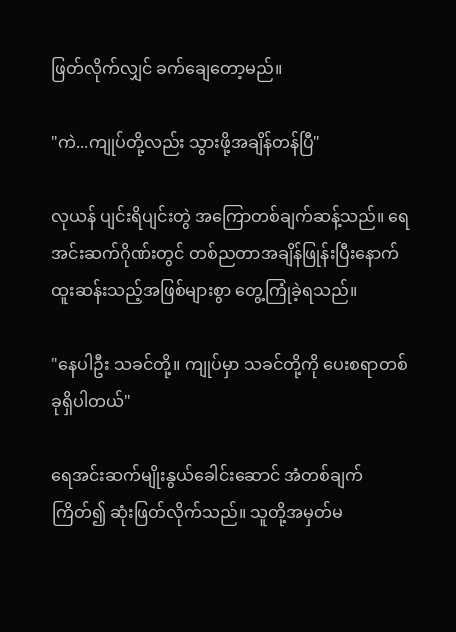ဖြတ်လိုက်လျှင် ခက်ချေတော့မည်။

"ကဲ...ကျုပ်တို့လည်း သွားဖို့အချိန်တန်ပြီ"

လုယန် ပျင်းရိပျင်းတွဲ အကြောတစ်ချက်ဆန့်သည်။ ရေအင်းဆက်ဂိုဏ်းတွင် တစ်ညတာအချိန်ဖြုန်းပြီးနောက် ထူးဆန်းသည့်အဖြစ်များစွာ တွေ့ကြုံခဲ့ရသည်။

"နေပါဦး သခင်တို့။ ကျုပ်မှာ သခင်တို့ကို ပေးစရာတစ်ခုရှိပါတယ်"

ရေအင်းဆက်မျိုးနွယ်ခေါင်းဆောင် အံတစ်ချက်ကြိတ်၍ ဆုံးဖြတ်လိုက်သည်။ သူတို့အမှတ်မ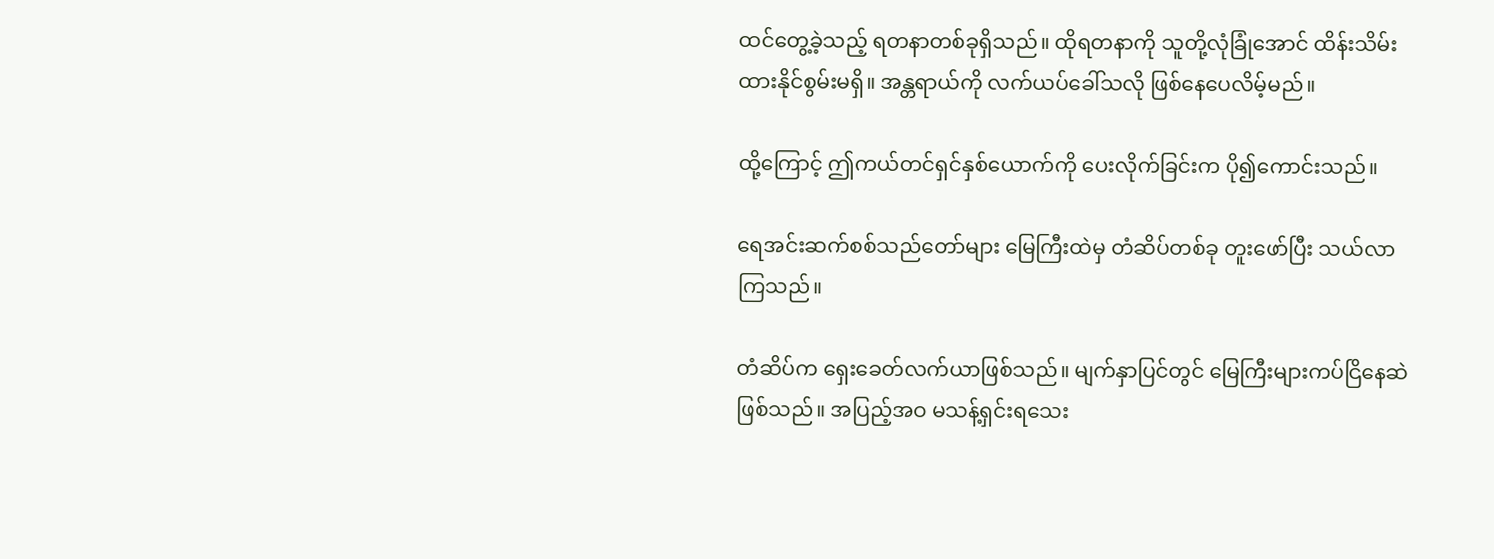ထင်တွေ့ခဲ့သည့် ရတနာတစ်ခုရှိသည်။ ထိုရတနာကို သူတို့လုံခြုံအောင် ထိန်းသိမ်းထားနိုင်စွမ်းမရှိ။ အန္တရာယ်ကို လက်ယပ်ခေါ်သလို ဖြစ်နေပေလိမ့်မည်။

ထို့ကြောင့် ဤကယ်တင်ရှင်နှစ်ယောက်ကို ပေးလိုက်ခြင်းက ပို၍ကောင်းသည်။

ရေအင်းဆက်စစ်သည်တော်များ မြေကြီးထဲမှ တံဆိပ်တစ်ခု တူးဖော်ပြီး သယ်လာကြသည်။

တံဆိပ်က ရှေးခေတ်လက်ယာဖြစ်သည်။ မျက်နှာပြင်တွင် မြေကြီးများကပ်ငြိနေဆဲဖြစ်သည်။ အပြည့်အဝ မသန့်ရှင်းရသေး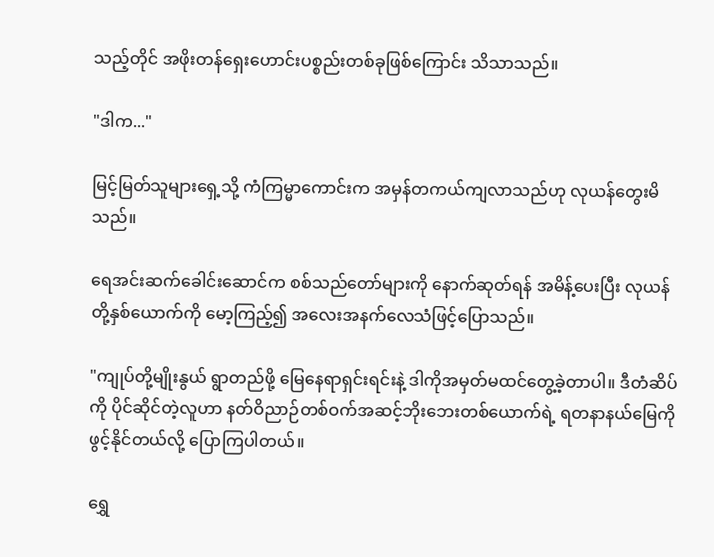သည့်တိုင် အဖိုးတန်ရှေးဟောင်းပစ္စည်းတစ်ခုဖြစ်ကြောင်း သိသာသည်။

"ဒါက..."

မြင့်မြတ်သူများရှေ့သို့ ကံကြမ္မာကောင်းက အမှန်တကယ်ကျလာသည်ဟု လုယန်တွေးမိသည်။

ရေအင်းဆက်ခေါင်းဆောင်က စစ်သည်တော်များကို နောက်ဆုတ်ရန် အမိန့်ပေးပြီး လုယန်တို့နှစ်ယောက်ကို မော့ကြည့်၍ အလေးအနက်လေသံဖြင့်ပြောသည်။

"ကျုပ်တို့မျိုးနွယ် ရွာတည်ဖို့ မြေနေရာရှင်းရင်းနဲ့ ဒါကိုအမှတ်မထင်တွေ့ခဲ့တာပါ။ ဒီတံဆိပ်ကို ပိုင်ဆိုင်တဲ့လူဟာ နတ်ဝိညာဉ်တစ်ဝက်အဆင့်ဘိုးဘေးတစ်ယောက်ရဲ့ ရတနာနယ်မြေကိုဖွင့်နိုင်တယ်လို့ ပြောကြပါတယ်။

ရွှေ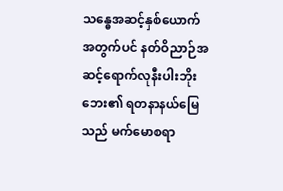သန္ဓေအဆင့်နှစ်ယောက်အတွက်ပင် နတ်ဝိညာဉ်အဆင့်ရောက်လုနီးပါးဘိုးဘေး၏ ရတနာနယ်မြေသည် မက်မောစရာ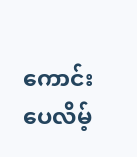ကောင်းပေလိမ့်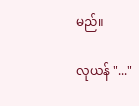မည်။

လုယန် "..."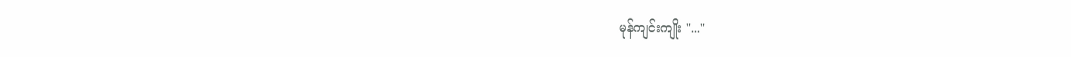မုန်ကျင်းကျိုး "..."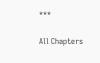***

All Chapters